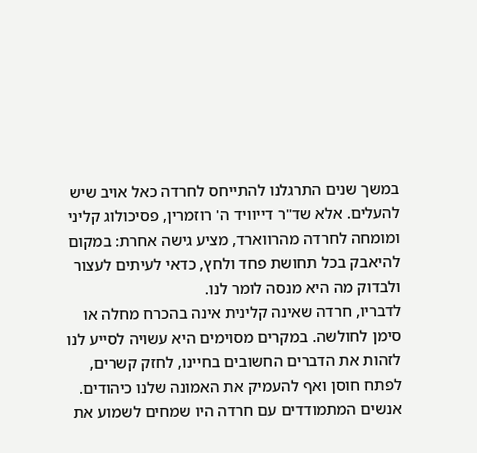במשך שנים התרגלנו להתייחס לחרדה כאל אויב שיש להעלים. אלא שד"ר דייוויד ה' רוזמרין, פסיכולוג קליני ומומחה לחרדה מהרווארד, מציע גישה אחרת: במקום להיאבק בכל תחושת פחד ולחץ, כדאי לעיתים לעצור ולבדוק מה היא מנסה לומר לנו.
לדבריו, חרדה שאינה קלינית אינה בהכרח מחלה או סימן לחולשה. במקרים מסוימים היא עשויה לסייע לנו לזהות את הדברים החשובים בחיינו, לחזק קשרים, לפתח חוסן ואף להעמיק את האמונה שלנו כיהודים.
אנשים המתמודדים עם חרדה היו שמחים לשמוע את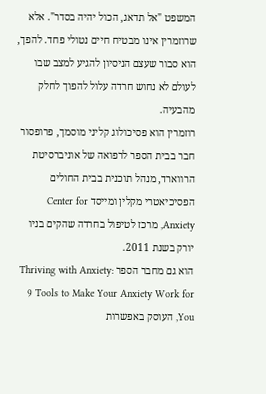המשפט "אל תדאג, הכול יהיה בסדר". אלא שרוזמרין אינו מבטיח חיים נטולי פחד. להפך, הוא סבור שעצם הניסיון להגיע למצב שבו לעולם לא נחוש חרדה עלול להפוך לחלק מהבעיה.
רוזמרין הוא פסיכולוג קליני מוסמך, פרופסור חבר בבית הספר לרפואה של אוניברסיטת הרווארד, מנהל תוכנית בבית החולים הפסיכיאטרי מקלין ומייסד Center for Anxiety, מרכז לטיפול בחרדה שהקים בניו יורק בשנת 2011.
הוא גם מחבר הספר Thriving with Anxiety: 9 Tools to Make Your Anxiety Work for You, העוסק באפשרות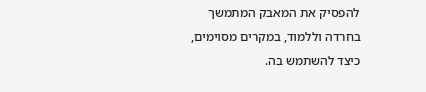להפסיק את המאבק המתמשך בחרדה וללמוד, במקרים מסוימים, כיצד להשתמש בה.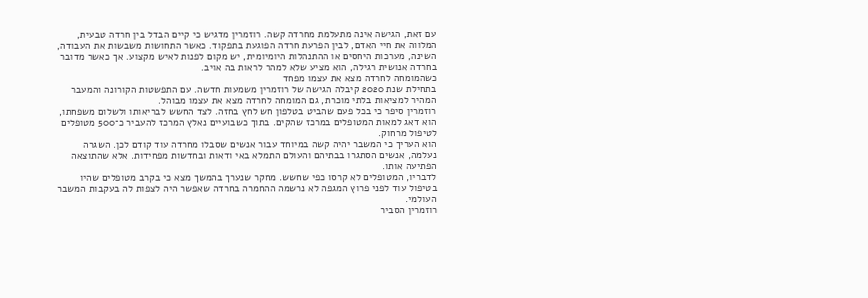עם זאת, הגישה אינה מתעלמת מחרדה קשה. רוזמרין מדגיש כי קיים הבדל בין חרדה טבעית, המלווה את חיי האדם, לבין הפרעת חרדה הפוגעת בתפקוד. כאשר התחושות משבשות את העבודה, השינה, מערכות היחסים או ההתנהלות היומיומית, יש מקום לפנות לאיש מקצוע. אך כאשר מדובר בחרדה אנושית רגילה, הוא מציע שלא למהר לראות בה אויב.
כשהמומחה לחרדה מצא את עצמו מפחד
בתחילת שנת 2020 קיבלה הגישה של רוזמרין משמעות חדשה. עם התפשטות הקורונה והמעבר המהיר למציאות בלתי מוכרת, גם המומחה לחרדה מצא את עצמו מבוהל.
רוזמרין סיפר כי בכל פעם שהביט בטלפון חש לחץ בחזה. לצד החשש לבריאותו ולשלום משפחתו, הוא דאג למאות המטופלים במרכז שהקים. בתוך כשבועיים נאלץ המרכז להעביר כ־500 מטופלים לטיפול מרחוק.
הוא העריך כי המשבר יהיה קשה במיוחד עבור אנשים שסבלו מחרדה עוד קודם לכן. השגרה נעלמה, אנשים הסתגרו בבתיהם והעולם התמלא באי ודאות ובחדשות מפחידות. אלא שהתוצאה הפתיעה אותו.
לדבריו, המטופלים לא קרסו כפי שחשש. מחקר שנערך בהמשך מצא כי בקרב מטופלים שהיו בטיפול עוד לפני פרוץ המגפה לא נרשמה ההחמרה בחרדה שאפשר היה לצפות לה בעקבות המשבר העולמי.
רוזמרין הסביר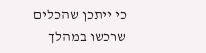כי ייתכן שהכלים שרכשו במהלך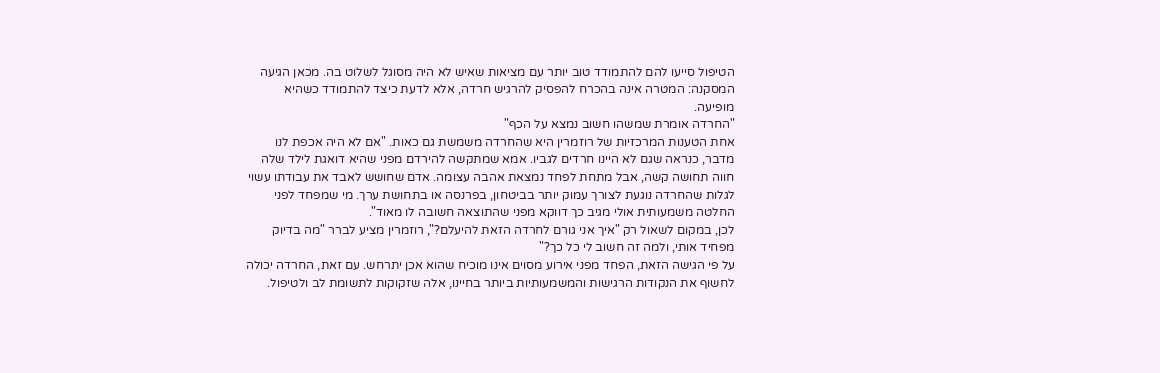הטיפול סייעו להם להתמודד טוב יותר עם מציאות שאיש לא היה מסוגל לשלוט בה. מכאן הגיעה המסקנה: המטרה אינה בהכרח להפסיק להרגיש חרדה, אלא לדעת כיצד להתמודד כשהיא מופיעה.
"החרדה אומרת שמשהו חשוב נמצא על הכף"
אחת הטענות המרכזיות של רוזמרין היא שהחרדה משמשת גם כאות. "אם לא היה אכפת לנו מדבר, כנראה שגם לא היינו חרדים לגביו. אמא שמתקשה להירדם מפני שהיא דואגת לילד שלה חווה תחושה קשה, אבל מתחת לפחד נמצאת אהבה עצומה. אדם שחושש לאבד את עבודתו עשוי לגלות שהחרדה נוגעת לצורך עמוק יותר בביטחון, בפרנסה או בתחושת ערך. מי שמפחד לפני החלטה משמעותית אולי מגיב כך דווקא מפני שהתוצאה חשובה לו מאוד".
לכן, במקום לשאול רק "איך אני גורם לחרדה הזאת להיעלם?", רוזמרין מציע לברר "מה בדיוק מפחיד אותי, ולמה זה חשוב לי כל כך?"
על פי הגישה הזאת, הפחד מפני אירוע מסוים אינו מוכיח שהוא אכן יתרחש. עם זאת, החרדה יכולה לחשוף את הנקודות הרגישות והמשמעותיות ביותר בחיינו, אלה שזקוקות לתשומת לב ולטיפול.